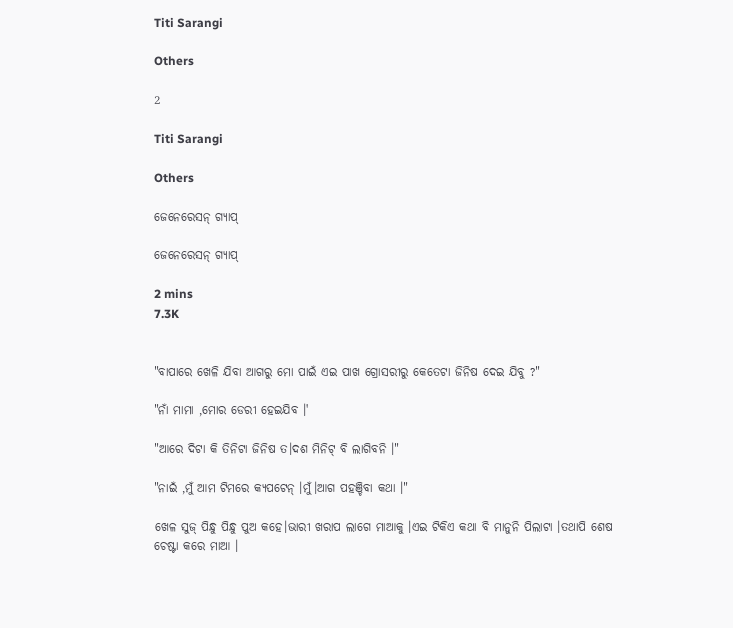Titi Sarangi

Others

2

Titi Sarangi

Others

ଜେନେରେସନ୍ ଗ୍ଯାପ୍

ଜେନେରେସନ୍ ଗ୍ଯାପ୍

2 mins
7.3K


"ବାପାରେ ଖେଳି ଯିବା ଆଗରୁ ମୋ ପାଇଁ ଏଇ ପାଖ ଗ୍ରୋସରୀରୁ କେତେଟା ଜିନିଷ ଦେଇ ଯିବୁ ?"

"ନାଁ ମାମା ,ମୋର ଡେରୀ ହେଇଯିବ ।'

"ଆରେ ଦିଟା କି ତିନିଟା ଜିନିଷ ତ।ଦଶ ମିନିଟ୍ ବି ଲାଗିବନି ।"

"ନାଇଁ ,ମୁଁ ଆମ ଟିମରେ କ୍ୟପଟେନ୍ ।ମୁଁ।ଆଗ ପହଞ୍ଚିବା କଥା ।"

ଖେଳ ସୁଜ୍ ପିନ୍ଧୁ ପିନ୍ଧୁ ପୁଅ କହେ।ଭାରୀ ଖରାପ ଲାଗେ ମାଆକୁ ।ଏଇ ଟିକିଏ କଥା ବି ମାନୁନି ପିଲାଟା ।ତଥାପି ଶେଷ ଚେଷ୍ଟା କରେ ମାଆ ।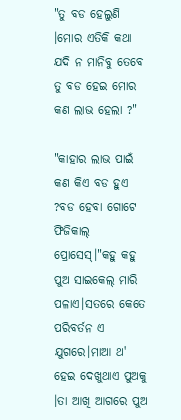"ତୁ ବଡ ହେଲୁଣି ।ମୋର ଏତିକି କଥା ଯଦି ନ ମାନିବୁ ତେବେ ତୁ ବଡ ହେଇ ମୋର କଣ ଲାଭ ହେଲା ?"

"କାହାର ଲାଭ ପାଇଁ କଣ କିଏ ବଡ ହୁଏ ?ବଡ ହେବା ଗୋଟେ ଫିଜିକାଲ୍ ପ୍ରୋସେସ୍।"କହୁ କହୁ ପୁଅ ସାଇକେଲ୍ ମାରି ପଳାଏ।ସତରେ କେତେ ପରିବର୍ତନ ଏ ଯୁଗରେ।ମାଆ ଥ' ହେଇ ଦେଖୁଥାଏ ପୁଅକୁ ।ତା ଆଖି ଆଗରେ ପୁଅ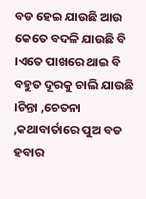ବଡ ହେଇ ଯାଉଛି ଆଉ କେତେ ବଦଳି ଯାଉଛି ବି ।ଏତେ ପାଖରେ ଥାଇ ବି ବହୁତ ଦୂରକୁ ଚାଲି ଯାଉଛି ।ଚିନ୍ତା ,ଚେତନା ,କଥାବାର୍ତାରେ ପୁଅ ବଡ ହବାର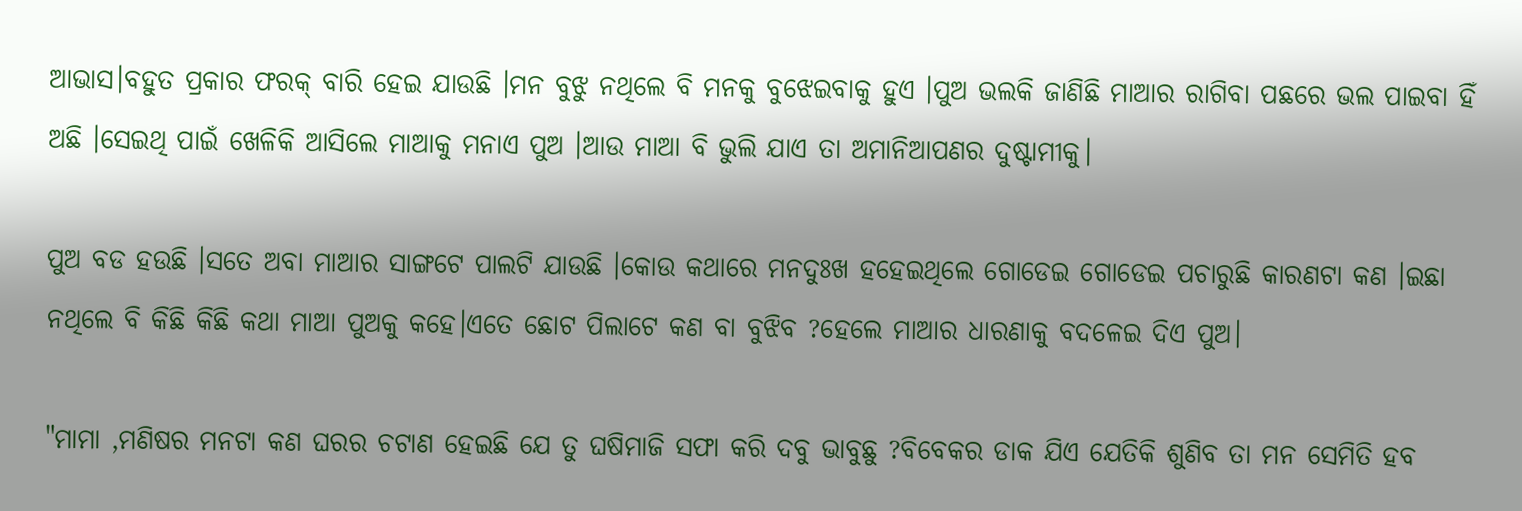ଆଭାସ।ବହୁତ ପ୍ରକାର ଫରକ୍ ବାରି ହେଇ ଯାଉଛି ।ମନ ବୁଝୁ ନଥିଲେ ବି ମନକୁ ବୁଝେଇବାକୁ ହୁଏ ।ପୁଅ ଭଲକି ଜାଣିଛି ମାଆର ରାଗିବା ପଛରେ ଭଲ ପାଇବା ହିଁ ଅଛି ।ସେଇଥି ପାଇଁ ଖେଳିକି ଆସିଲେ ମାଆକୁ ମନାଏ ପୁଅ ।ଆଉ ମାଆ ବି ଭୁଲି ଯାଏ ତା ଅମାନିଆପଣର ଦୁଷ୍ଟାମୀକୁ।

ପୁଅ ବଡ ହଉଛି ।ସତେ ଅବା ମାଆର ସାଙ୍ଗଟେ ପାଲଟି ଯାଉଛି ।କୋଉ କଥାରେ ମନଦୁଃଖ ହହେଇଥିଲେ ଗୋଡେଇ ଗୋଡେଇ ପଚାରୁଛି କାରଣଟା କଣ ।ଇଛା ନଥିଲେ ବି କିଛି କିଛି କଥା ମାଆ ପୁଅକୁ କହେ।ଏତେ ଛୋଟ ପିଲାଟେ କଣ ବା ବୁଝିବ ?ହେଲେ ମାଆର ଧାରଣାକୁ ବଦଳେଇ ଦିଏ ପୁଅ।

"ମାମା ,ମଣିଷର ମନଟା କଣ ଘରର ଚଟାଣ ହେଇଛି ଯେ ତୁ ଘଷିମାଜି ସଫା କରି ଦବୁ ଭାବୁଛୁ ?ବିବେକର ଡାକ ଯିଏ ଯେତିକି ଶୁଣିବ ତା ମନ ସେମିତି ହବ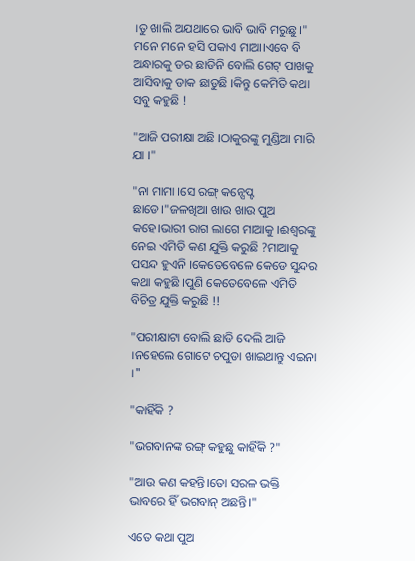।ତୁ ଖାଲି ଅଯଥାରେ ଭାବି ଭାବି ମରୁଛୁ ।" ମନେ ମନେ ହସି ପକାଏ ମାଆ।ଏବେ ବି ଅନ୍ଧାରକୁ ଡର ଛାଡିନି ବୋଲି ଗେଟ୍ ପାଖକୁ ଆସିବାକୁ ଡାକ ଛାଡୁଛି ।କିନ୍ତୁ କେମିତି କଥା ସବୁ କହୁଛି !

"ଆଜି ପରୀକ୍ଷା ଅଛି ।ଠାକୁରଙ୍କୁ ମୁଣ୍ଡିଆ ମାରି ଯା ।"

"ନା ମାମା ।ସେ ରଙ୍ଗ୍ କନ୍ସେପ୍ଟ ଛାଡେ।"ଜଳଖିଆ ଖାଉ ଖାଉ ପୁଅ କହେ।ଭାରୀ ରାଗ ଲାଗେ ମାଆକୁ ।ଈଶ୍ବରଙ୍କୁ ନେଇ ଏମିତି କଣ ଯୁକ୍ତି କରୁଛି ?ମାଆକୁ ପସନ୍ଦ ହୁଏନି ।କେତେବେଳେ କେଡେ ସୁନ୍ଦର କଥା କହୁଛି ।ପୁଣି କେତେବେଳେ ଏମିତି ବିଚିତ୍ର ଯୁକ୍ତି କରୁଛି !!

"ପରୀକ୍ଷାଟା ବୋଲି ଛାଡି ଦେଲି ଆଜି ।ନହେଲେ ଗୋଟେ ଚପୁଡା ଖାଇଥାନ୍ତୁ ଏଇନା ।"

"କାହିଁକି ?

"ଭଗବାନଙ୍କ ରଙ୍ଗ୍ କହୁଛୁ କାହିଁକି ?"

"ଆଉ କଣ କହନ୍ତି।ତୋ ସରଳ ଭକ୍ତି ଭାବରେ ହିଁ ଭଗବାନ୍ ଅଛନ୍ତି।"

ଏତେ କଥା ପୁଅ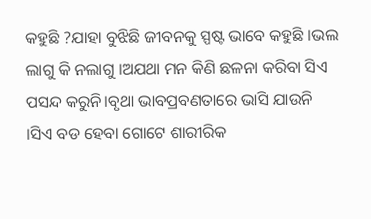କହୁଛି ?ଯାହା ବୁଝିଛି ଜୀବନକୁ ସ୍ପଷ୍ଟ ଭାବେ କହୁଛି ।ଭଲ ଲାଗୁ କି ନଲାଗୁ ।ଅଯଥା ମନ କିଣି ଛଳନା କରିବା ସିଏ ପସନ୍ଦ କରୁନି।ବୃଥା ଭାବପ୍ରବଣତାରେ ଭାସି ଯାଉନି ।ସିଏ ବଡ ହେବା ଗୋଟେ ଶାରୀରିକ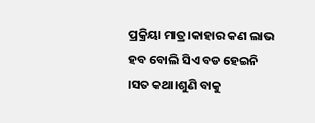ପ୍ରକ୍ରିୟା ମାତ୍ର।କାହାର କଣ ଲାଭ ହବ ବୋଲି ସିଏ ବଡ ହେଇନି ।ସତ କଥା।ଶୁଣି ବାକୁ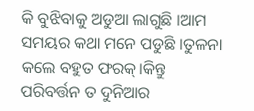କି ବୁଝିବାକୁ ଅଡୁଆ ଲାଗୁଛି ।ଆମ ସମୟର କଥା ମନେ ପଡୁଛି ।ତୁଳନା କଲେ ବହୁତ ଫରକ୍।କିନ୍ତୁ ପରିବର୍ତ୍ତନ ତ ଦୁନିଆର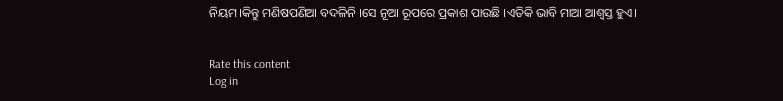ନିୟମ।କିନ୍ତୁ ମଣିଷପଣିଆ ବଦଳିନି ।ସେ ନୂଆ ରୂପରେ ପ୍ରକାଶ ପାଉଛି ।ଏତିକି ଭାବି ମାଆ ଆଶ୍ବସ୍ତ ହୁଏ।


Rate this content
Log in